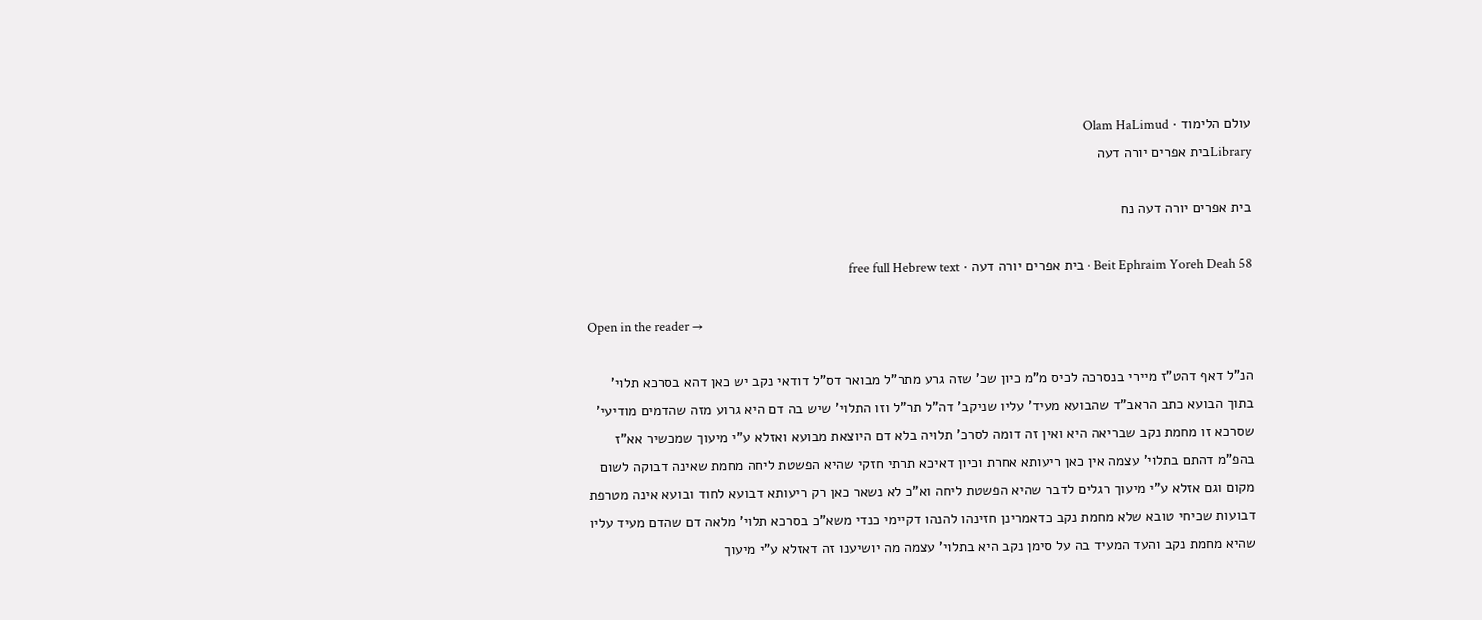עולם הלימוד · Olam HaLimud
Libraryבית אפרים יורה דעה

בית אפרים יורה דעה נח

Beit Ephraim Yoreh Deah 58 · בית אפרים יורה דעה · free full Hebrew text

Open in the reader →

הנ"ל דאף דהט"ז מיירי בנסרכה לכיס מ"מ כיון שכ' שזה גרע מתר"ל מבואר דס"ל דודאי נקב יש כאן דהא בסרכא תלוי' בתוך הבועא כתב הראב"ד שהבועא מעיד' עליו שניקב' דה"ל תר"ל וזו התלוי' שיש בה דם היא גרוע מזה שהדמים מודיעי' שסרכא זו מחמת נקב שבריאה היא ואין זה דומה לסרכ' תלויה בלא דם היוצאת מבועא ואזלא ע"י מיעוך שמכשיר אא"ז בהפ"מ דהתם בתלוי' עצמה אין כאן ריעותא אחרת וכיון דאיכא תרתי חזקי שהיא הפשטת ליחה מחמת שאינה דבוקה לשום מקום וגם אזלא ע"י מיעוך רגלים לדבר שהיא הפשטת ליחה וא"כ לא נשאר כאן רק ריעותא דבועא לחוד ובועא אינה מטרפת דבועות שכיחי טובא שלא מחמת נקב כדאמרינן חזינהו להנהו דקיימי כנדי משא"כ בסרכא תלוי' מלאה דם שהדם מעיד עליו שהיא מחמת נקב והעד המעיד בה על סימן נקב היא בתלוי' עצמה מה יושיענו זה דאזלא ע"י מיעוך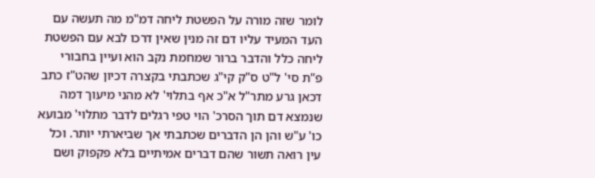לומר שזה מורה על הפשטת ליחה דמ"מ מה תעשה עם העד המעיד עליו דם זה מנין שאין דרכו לבא עם הפשטת ליחה כלל והדבר ברור שמחמת נקב הוא ועיין בחבורי פ"ת סי' ל"ט ס"ק קי"ג שכתבתי בקצרה דכיון שהט"ז כתב דכאן גרע מתר"ל א"כ אף בתלוי' לא מהני מיעוך דמה שנמצא דם תוך הסרכ' הוי טפי רגלים לדבר מתלוי' מבועא כו' ע"ש והן הן הדברים שכתבתי אך שביארתי יותר. וכל עין רואה תשור שהם דברים אמיתיים בלא פקפוק ושם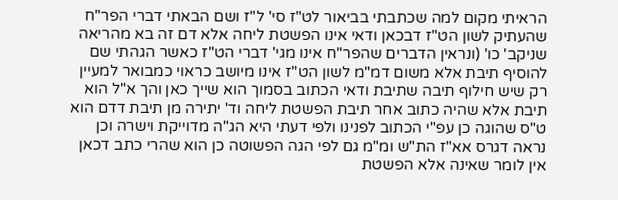הראיתי מקום למה שכתבתי בביאור לט"ז סי' ל"ז ושם הבאתי דברי הפר"ח שהעתיק לשון הט"ז דבכאן ודאי אינו הפשטת ליחה אלא דם זה בא מהריאה שניקב' כו' (ונראין הדברים שהפר"ח אינו מגי' דברי הט"ז כאשר הגהתי שם להוסיף תיבת אלא משום דמ"מ לשון הט"ז אינו מיושב כראוי כמבואר למעיין רק שיש חילוף תיבה שתיבת ודאי הכתוב בסמוך הוא שייך כאן והך א"ל הוא תיבת אלא שהיה כתוב אחר תיבת הפשטת ליחה וד' יתירה מן תיבת דדם הוא ט"ס שהוגה כן עפ"י הכתוב לפנינו ולפי דעתי היא הג"ה מדוייקת וישרה וכן נראה דגרס אא"ז הת"ש ומ"מ גם לפי הגה הפשוטה כן הוא שהרי כתב דכאן אין לומר שאינה אלא הפשטת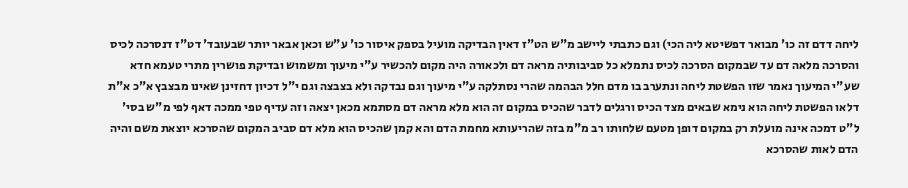ליחה דדם זה כו' מבואר דפשיטא ליה הכי) וגם כתבתי ליישב מ"ש הט"ז דאין הבדיקה מועיל בספק איסור כו' ע"ש וכאן אבאר יותר שבעובד' דט"ז דנסרכה לכיס והסרכה מלאה דם עד שבמקום הסרכה לכיס נתמלא כל סביבותיה מראה דם ולכאורה היה מקום להכשיר ע"י מיעוך ומשמוש ובדיקת פושרין מתרי טעמא חדא שע"י המיעוך נאמר שזו הפשטת ליחה ונתערב בו מדם חלל הבהמה שהרי נסתלקה ע"י מיעוך וגם נבדקה ולא בצבצה וגם י"ל דכיון דחזינן שאינו מבצבץ א"כ א"ת דלאו הפשטת ליחה הוא נימא שבאים מצד הכיס ורגלים לדבר שהכיס במקום זה הוא מלא מראה דם מסתמא מכאן יצאה וזה עדיף טפי ממכה דאף לפי מ"ש בסי' ל"ט דמכה אינה מועלת רק במקום דופן מטעם שלחותו רב מ"מ בזה שהריעותא מחמת הדם והא קמן שהכיס הוא מלא דם סביב המקום שהסרכא יוצאת משם והיה הדם לאות שהסרכא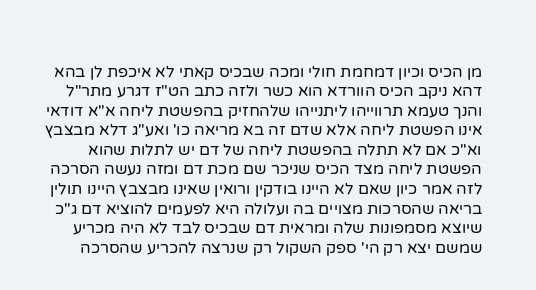מן הכיס וכיון דמחמת חולי ומכה שבכיס קאתי לא איכפת לן בהא דהא ניקב הכיס הוורדא הוא כשר ולזה כתב הט"ז דגרע מתר"ל והנך טעמא תרווייהו ליתנייהו שלהחזיק בהפשטת ליחה א"א דודאי אינו הפשטת ליחה אלא שדם זה בא מריאה כו' ואע"ג דלא מבצבץ וא"כ אם לא תתלה בהפשטת ליחה של דם יש לתלות שהוא הפשטת ליחה מצד הכיס שניכר שם מכת דם ומזה נעשה הסרכה לזה אמר כיון שאם לא היינו בודקין ורואין שאינו מבצבץ היינו תולין בריאה שהסרכות מצויים בה ועלולה היא לפעמים להוציא דם ג"כ שיוצא מסמפונות שלה ומראית דם שבכיס לבד לא היה מכריע שמשם יצא רק הי' ספק השקול רק שנרצה להכריע שהסרכה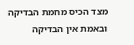מצד הכיס מחמת הבדיקה ובאמת אין הבדיקה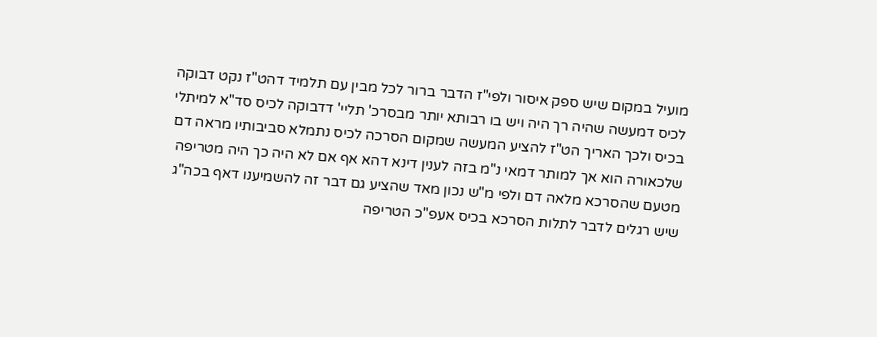מועיל במקום שיש ספק איסור ולפי"ז הדבר ברור לכל מבין עם תלמיד דהט"ז נקט דבוקה לכיס דמעשה שהיה רך היה ויש בו רבותא יותר מבסרכ' תליי' דדבוקה לכיס סד"א למיתלי בכיס ולכך האריך הט"ז להציע המעשה שמקום הסרכה לכיס נתמלא סביבותיו מראה דם שלכאורה הוא אך למותר דמאי נ"מ בזה לענין דינא דהא אף אם לא היה כך היה מטריפה מטעם שהסרכא מלאה דם ולפי מ"ש נכון מאד שהציע גם דבר זה להשמיענו דאף בכה"ג שיש רגלים לדבר לתלות הסרכא בכיס אעפ"כ הטריפה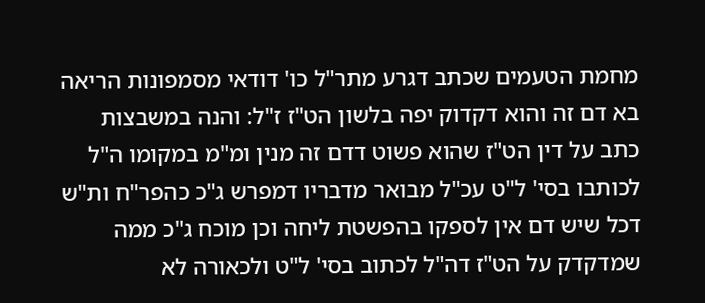מחמת הטעמים שכתב דגרע מתר"ל כו' דודאי מסמפונות הריאה בא דם זה והוא דקדוק יפה בלשון הט"ז ז"ל: והנה במשבצות כתב על דין הט"ז שהוא פשוט דדם זה מנין ומ"מ במקומו ה"ל לכותבו בסי' ל"ט עכ"ל מבואר מדבריו דמפרש ג"כ כהפר"ח ות"ש דכל שיש דם אין לספקו בהפשטת ליחה וכן מוכח ג"כ ממה שמדקדק על הט"ז דה"ל לכתוב בסי' ל"ט ולכאורה לא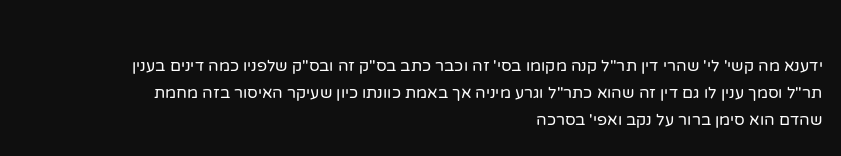ידענא מה קשי' לי' שהרי דין תר"ל קנה מקומו בסי' זה וכבר כתב בס"ק זה ובס"ק שלפניו כמה דינים בענין תר"ל וסמך ענין לו גם דין זה שהוא כתר"ל וגרע מיניה אך באמת כוונתו כיון שעיקר האיסור בזה מחמת שהדם הוא סימן ברור על נקב ואפי' בסרכה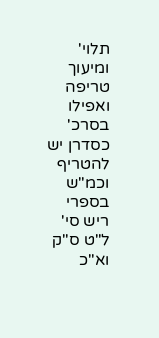תלוי' ומיעוך טריפה ואפילו בסרכ' כסדרן יש להטריף וכמ"ש בספרי ריש סי' ל"ט ס"ק וא"כ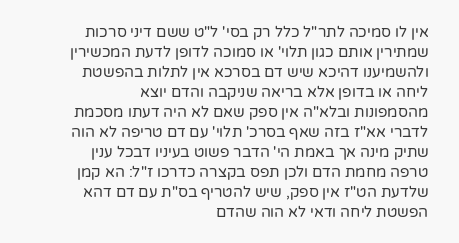אין לו סמיכה לתר"ל כלל רק בסי' ל"ט ששם דיני סרכות שמתירין אותם כגון תלוי' או סמוכה לדופן לדעת המכשירין ולהשמיענו דהיכא שיש דם בסרכא אין לתלות בהפשטת ליחה או בדופן אלא בריאה שניקבה והדם יוצא מהסמפונות ובלא"ה אין ספק שאם לא היה דעתו מסכמת לדברי אא"ז בזה שאף בסרכ' תלוי' עם דם טריפה לא הוה שתיק מינה אך באמת הי' הדבר פשוט בעיניו דבכל ענין טרפה מחמת הדם ולכן תפס בקצרה כדרכו ז"ל: הא קמן שלדעת הט"ז אין ספק, שיש להטריף בס"ת עם דם דהא הפשטת ליחה ודאי לא הוה שהדם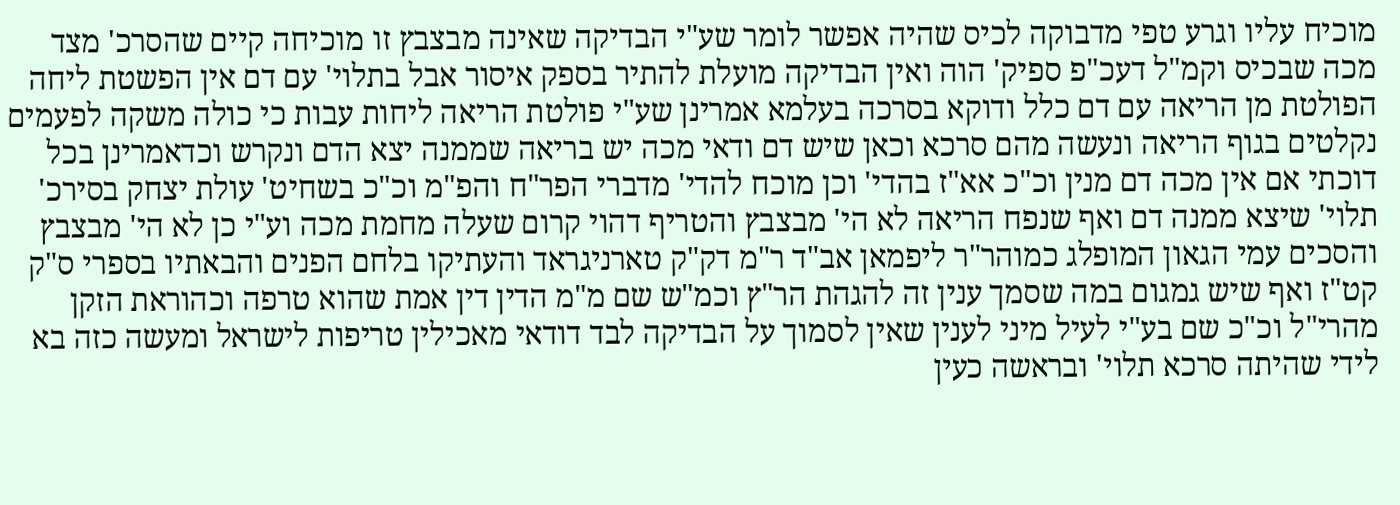מוכיח עליו וגרע טפי מדבוקה לכיס שהיה אפשר לומר שע"י הבדיקה שאינה מבצבץ זו מוכיחה קיים שהסרכ' מצד מכה שבכיס וקמ"ל דעכ"פ ספיק' הוה ואין הבדיקה מועלת להתיר בספק איסור אבל בתלוי' עם דם אין הפשטת ליחה הפולטת מן הריאה עם דם כלל ודוקא בסרכה בעלמא אמרינן שע"י פולטת הריאה ליחות עבות כי כולה משקה לפעמים נקלטים בגוף הריאה ונעשה מהם סרכא וכאן שיש דם ודאי מכה יש בריאה שממנה יצא הדם ונקרש וכדאמרינן בכל דוכתי אם אין מכה דם מנין וכ"כ אא"ז בהדי' וכן מוכח להדי' מדברי הפר"ח והפ"מ וכ"כ בשחיט' עולת יצחק בסירכ' תלוי' שיצא ממנה דם ואף שנפח הריאה לא הי' מבצבץ והטריף דהוי קרום שעלה מחמת מכה וע"י כן לא הי' מבצבץ והסכים עמי הגאון המופלג כמוהר"ר ליפמאן אב"ד ר"מ דק"ק טארניגראד והעתיקו בלחם הפנים והבאתיו בספרי ס"ק קט"ז ואף שיש גמגום במה שסמך ענין זה להגהת הר"ץ וכמ"ש שם מ"מ הדין דין אמת שהוא טרפה וכהוראת הזקן מהרי"ל וכ"כ שם בע"י לעיל מיני לענין שאין לסמוך על הבדיקה לבד דודאי מאכילין טריפות לישראל ומעשה כזה בא לידי שהיתה סרכא תלוי' ובראשה כעין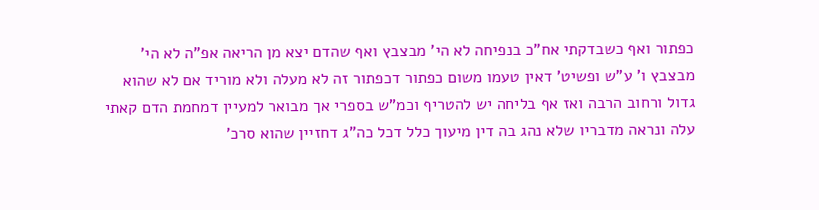כפתור ואף כשבדקתי אח"כ בנפיחה לא הי' מבצבץ ואף שהדם יצא מן הריאה אפ"ה לא הי' מבצבץ ו' ע"ש ופשיט' דאין טעמו משום כפתור דכפתור זה לא מעלה ולא מוריד אם לא שהוא גדול ורחוב הרבה ואז אף בליחה יש להטריף וכמ"ש בספרי אך מבואר למעיין דמחמת הדם קאתי עלה ונראה מדבריו שלא נהג בה דין מיעוך כלל דכל כה"ג דחזיין שהוא סרכ'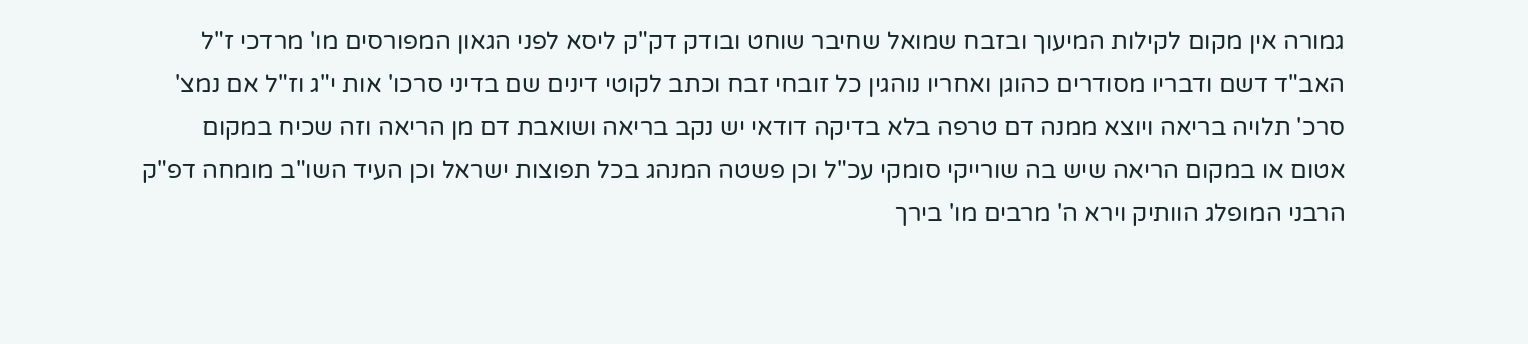גמורה אין מקום לקילות המיעוך ובזבח שמואל שחיבר שוחט ובודק דק"ק ליסא לפני הגאון המפורסים מו' מרדכי ז"ל האב"ד דשם ודבריו מסודרים כהוגן ואחריו נוהגין כל זובחי זבח וכתב לקוטי דינים שם בדיני סרכו' אות י"ג וז"ל אם נמצ' סרכ' תלויה בריאה ויוצא ממנה דם טרפה בלא בדיקה דודאי יש נקב בריאה ושואבת דם מן הריאה וזה שכיח במקום אטום או במקום הריאה שיש בה שורייקי סומקי עכ"ל וכן פשטה המנהג בכל תפוצות ישראל וכן העיד השו"ב מומחה דפ"ק הרבני המופלג הוותיק וירא ה' מרבים מו' בירך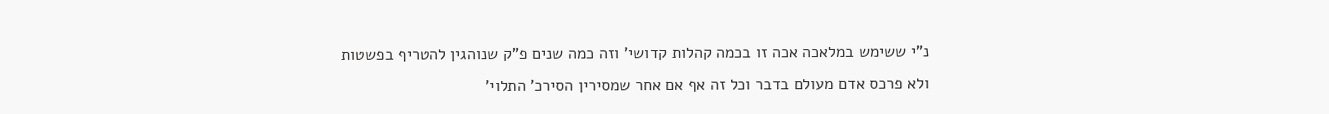נ"י ששימש במלאכה אכה זו בכמה קהלות קדושי' וזה כמה שנים פ"ק שנוהגין להטריף בפשטות ולא פרכס אדם מעולם בדבר וכל זה אף אם אחר שמסירין הסירכ' התלוי'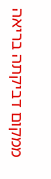ממקום דביקתה בריאה